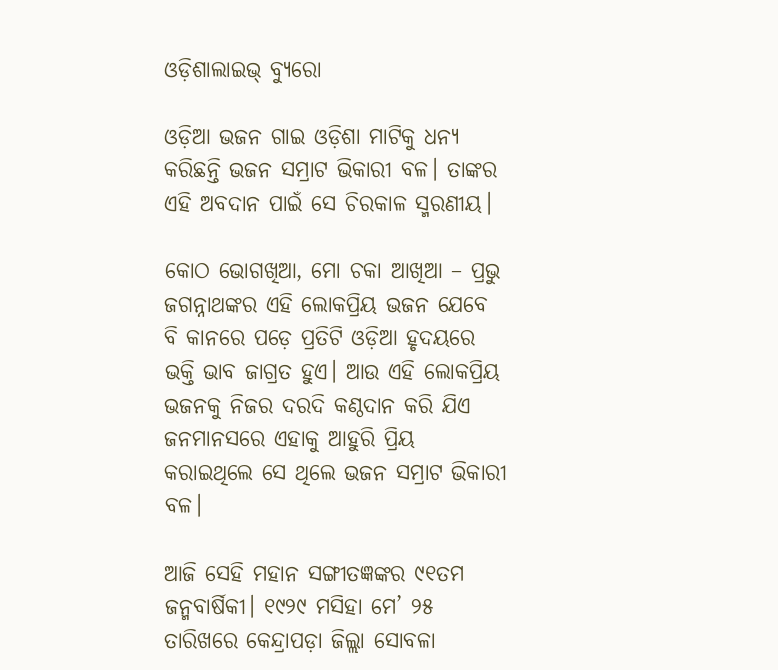ଓଡ଼ିଶାଲାଇଭ୍‌ ବ୍ୟୁରୋ

ଓଡ଼ିଆ ଭଜନ ଗାଇ ଓଡ଼ିଶା ମାଟିକୁ ଧନ୍ୟ କରିଛନ୍ତି ଭଜନ ସମ୍ରାଟ ଭିକାରୀ ବଳ। ତାଙ୍କର ଏହି ଅବଦାନ ପାଇଁ ସେ ଚିରକାଳ ସ୍ମରଣୀୟ।

କୋଠ ଭୋଗଖିଆ, ମୋ ଚକା ଆଖିଆ – ପ୍ରଭୁ ଜଗନ୍ନାଥଙ୍କର ଏହି ଲୋକପ୍ରିୟ ଭଜନ ଯେବେ ବି କାନରେ ପଡ଼େ ପ୍ରତିଟି ଓଡ଼ିଆ ହୃଦୟରେ ଭକ୍ତି ଭାବ ଜାଗ୍ରତ ହୁଏ। ଆଉ ଏହି ଲୋକପ୍ରିୟ ଭଜନକୁ ନିଜର ଦରଦି କଣ୍ଠଦାନ କରି ଯିଏ ଜନମାନସରେ ଏହାକୁ ଆହୁରି ପ୍ରିୟ କରାଇଥିଲେ ସେ ଥିଲେ ଭଜନ ସମ୍ରାଟ ଭିକାରୀ ବଳ।

ଆଜି ସେହି ମହାନ ସଙ୍ଗୀତଜ୍ଞଙ୍କର ୯୧ତମ ଜନ୍ମବାର୍ଷିକୀ। ୧୯୨୯ ମସିହା ମେ’ ୨୫ ତାରିଖରେ କେନ୍ଦ୍ରାପଡ଼ା ଜିଲ୍ଲା ସୋବଳା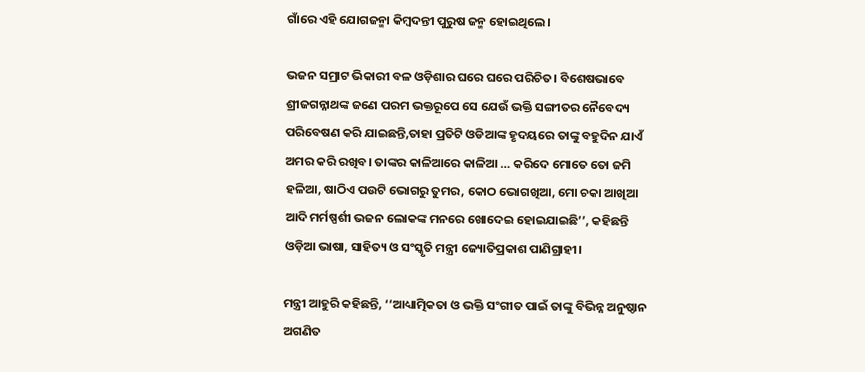ଗାଁରେ ଏହି ଯୋଗଜନ୍ମା କିମ୍ବଦନ୍ତୀ ପୁରୁଷ ଜନ୍ମ ହୋଇଥିଲେ।

ଭଜନ ସମ୍ରାଟ ଭିକାରୀ ବଳ ଓଡ଼ିଶାର ଘରେ ଘରେ ପରିଚିତ। ବିଶେଷଭାବେ ଶ୍ରୀଜଗନ୍ନାଥଙ୍କ ଜଣେ ପରମ ଭକ୍ତରୂପେ ସେ ଯେଉଁ ଭକ୍ତି ସଙ୍ଗୀତର ନୈବେଦ୍ୟ ପରିବେଷଣ କରି ଯାଇଛନ୍ତି,ତାହା ପ୍ରତିଟି ଓଡିଆଙ୍କ ହୃଦୟରେ ତାଙ୍କୁ ବହୁଦିନ ଯାଏଁ ଅମର କରି ରଖିବ। ତାଙ୍କର କାଳିଆରେ କାଳିଆ … କରିଦେ ମୋତେ ତୋ ଜମି ହଳିଆ, ଷାଠିଏ ପଉଟି ଭୋଗରୁ ତୁମର, କୋଠ ଭୋଗଖିଆ, ମୋ ଚକା ଆଖିଆ ଆଦି ମର୍ମଷ୍ପର୍ଶୀ ଭଜନ ଲୋକଙ୍କ ମନରେ ଖୋଦେଇ ହୋଇଯାଇଛି’’, କହିଛନ୍ତି ଓଡ଼ିଆ ଭାଷା, ସାହିତ୍ୟ ଓ ସଂସ୍କୃତି ମନ୍ତ୍ରୀ ଜ୍ୟୋତିପ୍ରକାଶ ପାଣିଗ୍ରାହୀ।

ମନ୍ତ୍ରୀ ଆହୁରି କହିଛନ୍ତି, ‘‘ଆଧ୍ୟାତ୍ମିକତା ଓ ଭକ୍ତି ସଂଗୀତ ପାଇଁ ତାଙ୍କୁ ବିଭିନ୍ନ ଅନୁଷ୍ଠାନ ଅଗଣିତ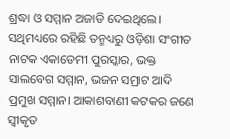ଶ୍ରଦ୍ଧା ଓ ସମ୍ମାନ ଅଜାଡି ଦେଇଥିଲେ। ସଥିମଧ୍ୟରେ ରହିଛି ତନ୍ମଧ୍ୟରୁ ଓଡ଼ିଶା ସଂଗୀତ ନାଟକ ଏକାଡେମୀ ପୁରସ୍କାର, ଭକ୍ତ ସାଲବେଗ ସମ୍ମାନ, ଭଜନ ସମ୍ରାଟ ଆଦି ପ୍ରମୁଖ ସମ୍ମାନ। ଆକାଶବାଣୀ କଟକର ଜଣେ  ସ୍ୱୀକୃତ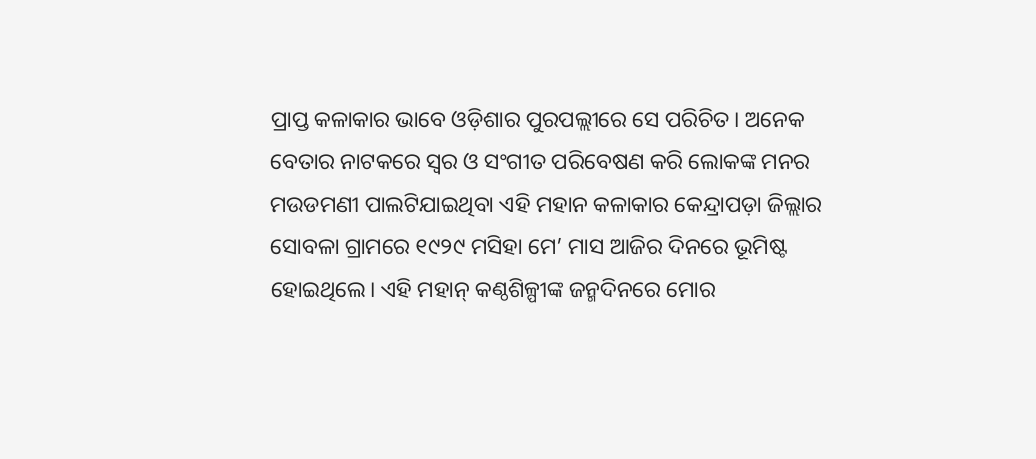ପ୍ରାପ୍ତ କଳାକାର ଭାବେ ଓଡ଼ିଶାର ପୁରପଲ୍ଲୀରେ ସେ ପରିଚିତ। ଅନେକ ବେତାର ନାଟକରେ ସ୍ୱର ଓ ସଂଗୀତ ପରିବେଷଣ କରି ଲୋକଙ୍କ ମନର ମଉଡମଣୀ ପାଲଟିଯାଇଥିବା ଏହି ମହାନ କଳାକାର କେନ୍ଦ୍ରାପଡ଼ା ଜିଲ୍ଲାର  ସୋବଳା ଗ୍ରାମରେ ୧୯୨୯ ମସିହା ମେ’ ମାସ ଆଜିର ଦିନରେ ଭୂମିଷ୍ଟ ହୋଇଥିଲେ। ଏହି ମହାନ୍ କଣ୍ଠଶିଳ୍ପୀଙ୍କ ଜନ୍ମଦିନରେ ମୋର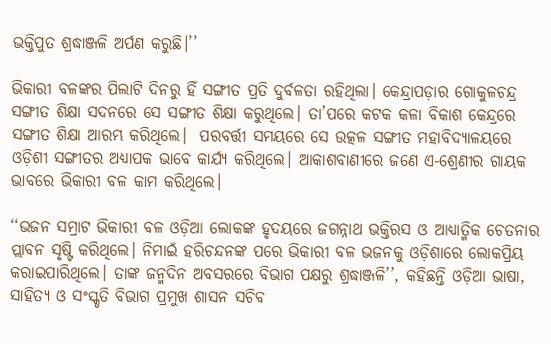ଭକ୍ତିପୁତ ଶ୍ରଦ୍ଧାଞ୍ଜଳି ଅର୍ପଣ କରୁଛି।’’

ଭିକାରୀ ବଳଙ୍କର ପିଲାଟି ଦିନରୁ ହିଁ ସଙ୍ଗୀତ ପ୍ରତି ଦୁର୍ବଳତା ରହିଥିଲା। କେନ୍ଦ୍ରାପଡ଼ାର ଗୋକୁଳଚନ୍ଦ୍ର ସଙ୍ଗୀତ ଶିକ୍ଷା ସଦନରେ ସେ ସଙ୍ଗୀତ ଶିକ୍ଷା କରୁଥିଲେ। ତା’ପରେ କଟକ କଳା ବିକାଶ କେନ୍ଦ୍ରରେ ସଙ୍ଗୀତ ଶିକ୍ଷା ଆରମ୍ଭ କରିଥିଲେ।  ପରବର୍ତ୍ତୀ ସମୟରେ ସେ ଉତ୍କଳ ସଙ୍ଗୀତ ମହାବିଦ୍ୟାଳୟରେ ଓଡ଼ିଶୀ ସଙ୍ଗୀତର ଅଧ୍ୟାପକ ଭାବେ କାର୍ଯ୍ୟ କରିଥିଲେ। ଆକାଶବାଣୀରେ ଜଣେ ଏ-ଶ୍ରେଣୀର ଗାୟକ ଭାବରେ ଭିକାରୀ ବଳ କାମ କରିଥିଲେ।

‘‘ଭଜନ ସମ୍ରାଟ ଭିକାରୀ ବଳ ଓଡ଼ିଆ ଲୋକଙ୍କ ହୃଦୟରେ ଜଗନ୍ନାଥ ଭକ୍ତିରସ ଓ ଆଧ୍ୟାତ୍ମିକ ଚେତନାର ପ୍ଲାବନ ସୃଷ୍ଟି କରିଥିଲେ। ନିମାଇଁ ହରିଚନ୍ଦନଙ୍କ ପରେ ଭିକାରୀ ବଳ ଭଜନକୁ ଓଡ଼ିଶାରେ ଲୋକପ୍ରିୟ କରାଇପାରିଥିଲେ। ତାଙ୍କ ଜନ୍ମଦିନ ଅବସରରେ ବିଭାଗ ପକ୍ଷରୁ ଶ୍ରଦ୍ଧାଞ୍ଜଳି’’, କହିଛନ୍ତି ଓଡ଼ିଆ ଭାଷା, ସାହିତ୍ୟ ଓ ସଂସ୍କୃତି ବିଭାଗ ପ୍ରମୁଖ ଶାସନ ସଚିବ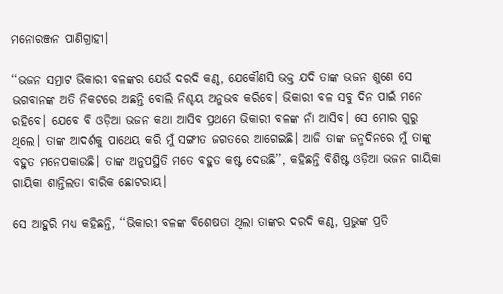ମନୋରଞ୍ଜନ ପାଣିଗ୍ରାହୀ।

‘‘ଭଜନ ସମ୍ରାଟ ଭିକାରୀ ବଳଙ୍କର ଯେଉଁ ଦରଦି କଣ୍ଠ, ଯେକୌଣସି ଭକ୍ତ ଯଦି ତାଙ୍କ ଭଜନ ଶୁଣେ ସେ ଭଗବାନଙ୍କ ଅତି ନିକଟରେ ଅଛନ୍ତି ବୋଲି ନିଶ୍ଚୟ ଅନୁଭବ କରିବେ। ଭିକାରୀ ବଳ ସବୁ ଦିନ ପାଇଁ ମନେ ରହିବେ। ଯେବେ ବି ଓଡ଼ିଆ ଭଜନ କଥା ଆସିବ ପ୍ରଥମେ ଭିକାରୀ ବଳଙ୍କ ନାଁ ଆସିବ। ସେ ମୋର ଗୁରୁ ଥିଲେ। ତାଙ୍କ ଆଦର୍ଶକୁ ପାଥେୟ କରି ମୁଁ ସଙ୍ଗୀତ ଜଗତରେ ଆଗେଇଛି। ଆଜି ତାଙ୍କ ଜନ୍ମଦିନରେ ମୁଁ ତାଙ୍କୁ ବହୁତ ମନେପକାଉଛି। ତାଙ୍କ ଅନୁପସ୍ଥିତି ମତେ ବହୁତ କଷ୍ଟ ଦେଉଛି’’, କହିଛନ୍ତି ବିଶିଷ୍ଟ ଓଡ଼ିଆ ଭଜନ ଗାୟିକା ଗାୟିକା ଶାନ୍ତିଲତା ବାରିକ ଛୋଟରାୟ।

ସେ ଆହୁରି ମଧ୍ୟ କହିଛନ୍ତି, ‘‘ଭିକାରୀ ବଳଙ୍କ ବିଶେଷତା ଥିଲା ତାଙ୍କର ଦରଦି କଣ୍ଠ, ପ୍ରଭୁଙ୍କ ପ୍ରତି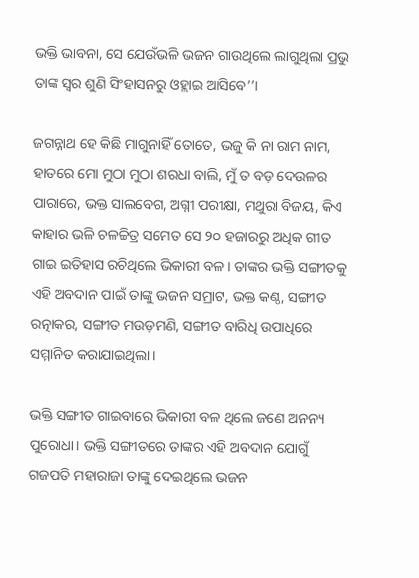ଭକ୍ତି ଭାବନା, ସେ ଯେଉଁଭଳି ଭଜନ ଗାଉଥିଲେ ଲାଗୁଥିଲା ପ୍ରଭୁ ତାଙ୍କ ସ୍ୱର ଶୁଣି ସିଂହାସନରୁ ଓହ୍ଲାଇ ଆସିବେ’’।

ଜଗନ୍ନାଥ ହେ କିଛି ମାଗୁନାହିଁ ତୋତେ, ଭଜୁ କି ନା ରାମ ନାମ, ହାତରେ ମୋ ମୁଠା ମୁଠା ଶରଧା ବାଲି, ମୁଁ ତ ବଡ଼ ଦେଉଳର ପାରାରେ, ଭକ୍ତ ସାଲବେଗ, ଅଗ୍ନୀ ପରୀକ୍ଷା, ମଥୁରା ବିଜୟ, କିଏ କାହାର ଭଳି ଚଳଚ୍ଚିତ୍ର ସମେତ ସେ ୨୦ ହଜାରରୁ ଅଧିକ ଗୀତ ଗାଇ ଇତିହାସ ରଚିଥିଲେ ଭିକାରୀ ବଳ। ତାଙ୍କର ଭକ୍ତି ସଙ୍ଗୀତକୁ ଏହି ଅବଦାନ ପାଇଁ ତାଙ୍କୁ ଭଜନ ସମ୍ରାଟ, ଭକ୍ତ କଣ୍ଠ, ସଙ୍ଗୀତ ରତ୍ନାକର, ସଙ୍ଗୀତ ମଉଡ଼ମଣି, ସଙ୍ଗୀତ ବାରିଧି ଉପାଧିରେ ସମ୍ମାନିତ କରାଯାଇଥିଲା।

ଭକ୍ତି ସଙ୍ଗୀତ ଗାଇବାରେ ଭିକାରୀ ବଳ ଥିଲେ ଜଣେ ଅନନ୍ୟ ପୁରୋଧା। ଭକ୍ତି ସଙ୍ଗୀତରେ ତାଙ୍କର ଏହି ଅବଦାନ ଯୋଗୁଁ ଗଜପତି ମହାରାଜା ତାଙ୍କୁ ଦେଇଥିଲେ ଭଜନ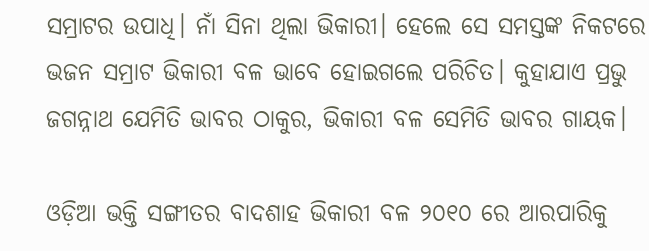ସମ୍ରାଟର ଉପାଧି। ନାଁ ସିନା ଥିଲା ଭିକାରୀ। ହେଲେ ସେ ସମସ୍ତଙ୍କ ନିକଟରେ ଭଜନ ସମ୍ରାଟ ଭିକାରୀ ବଳ ଭାବେ ହୋଇଗଲେ ପରିଚିତ। କୁହାଯାଏ ପ୍ରଭୁ ଜଗନ୍ନାଥ ଯେମିତି ଭାବର ଠାକୁର, ଭିକାରୀ ବଳ ସେମିତି ଭାବର ଗାୟକ।

ଓଡ଼ିଆ ଭକ୍ତି ସଙ୍ଗୀତର ବାଦଶାହ ଭିକାରୀ ବଳ ୨୦୧୦ ରେ ଆରପାରିକୁ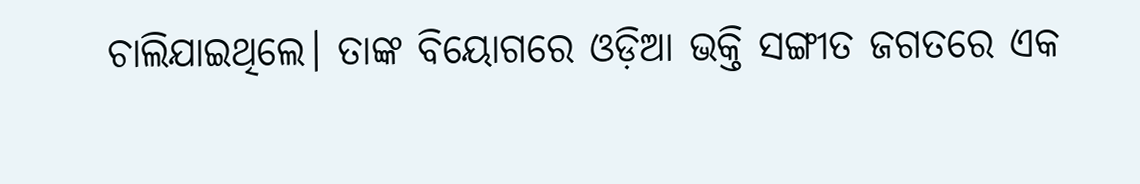ଚାଲିଯାଇଥିଲେ। ତାଙ୍କ ବିୟୋଗରେ ଓଡ଼ିଆ ଭକ୍ତି ସଙ୍ଗୀତ ଜଗତରେ ଏକ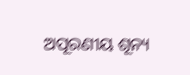ଅପୂରଣୀୟ ଶୂନ୍ୟ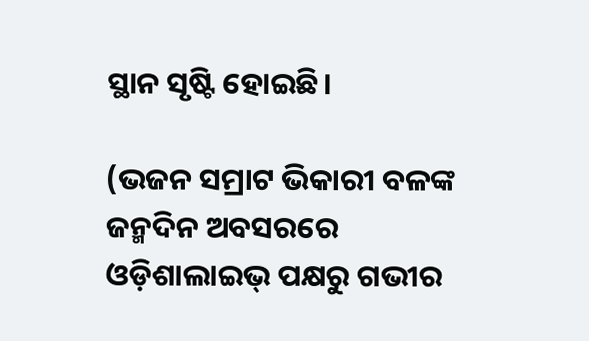ସ୍ଥାନ ସୃଷ୍ଟି ହୋଇଛି।

(ଭଜନ ସମ୍ରାଟ ଭିକାରୀ ବଳଙ୍କ ଜନ୍ମଦିନ ଅବସରରେ ଓଡ଼ିଶାଲାଇଭ୍‌ ପକ୍ଷରୁ ଗଭୀର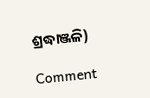ଶ୍ରଦ୍ଧାଞ୍ଜଳି)

Comment